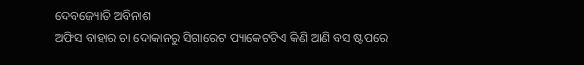ଦେବଜ୍ୟୋତି ଅବିନାଶ
ଅଫିସ ବାହାର ଚା ଦୋକାନରୁ ସିଗାରେଟ ପ୍ୟାକେଟଟିଏ କିଣି ଆଣି ବସ ଷ୍ଟପରେ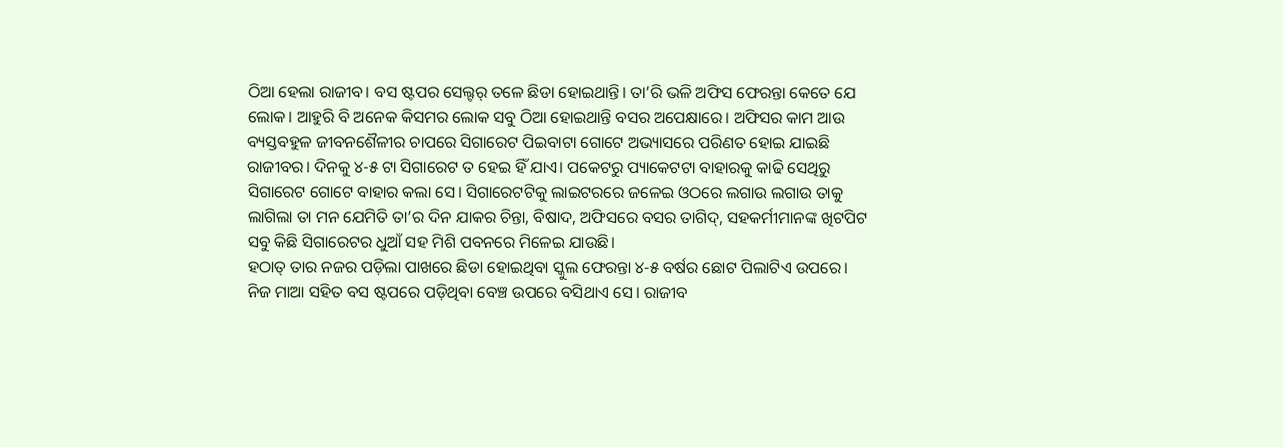ଠିଆ ହେଲା ରାଜୀବ। ବସ ଷ୍ଟପର ସେଲ୍ଟର୍ ତଳେ ଛିଡା ହୋଇଥାନ୍ତି। ତା’ରି ଭଳି ଅଫିସ ଫେରନ୍ତା କେତେ ଯେ ଲୋକ। ଆହୁରି ବି ଅନେକ କିସମର ଲୋକ ସବୁ ଠିଆ ହୋଇଥାନ୍ତି ବସର ଅପେକ୍ଷାରେ। ଅଫିସର କାମ ଆଉ ବ୍ୟସ୍ତବହୁଳ ଜୀବନଶୈଳୀର ଚାପରେ ସିଗାରେଟ ପିଇବାଟା ଗୋଟେ ଅଭ୍ୟାସରେ ପରିଣତ ହୋଇ ଯାଇଛି ରାଜୀବର। ଦିନକୁ ୪-୫ ଟା ସିଗାରେଟ ତ ହେଇ ହିଁ ଯାଏ। ପକେଟରୁ ପ୍ୟାକେଟଟା ବାହାରକୁ କାଢି ସେଥିରୁ ସିଗାରେଟ ଗୋଟେ ବାହାର କଲା ସେ। ସିଗାରେଟଟିକୁ ଲାଇଟରରେ ଜଳେଇ ଓଠରେ ଲଗାଉ ଲଗାଉ ତାକୁ ଲାଗିଲା ତା ମନ ଯେମିତି ତା’ର ଦିନ ଯାକର ଚିନ୍ତା, ବିଷାଦ, ଅଫିସରେ ବସର ତାଗିଦ୍, ସହକର୍ମୀମାନଙ୍କ ଖିଟପିଟ ସବୁ କିଛି ସିଗାରେଟର ଧୁଆଁ ସହ ମିଶି ପବନରେ ମିଳେଇ ଯାଉଛି।
ହଠାତ୍ ତାର ନଜର ପଡ଼ିଲା ପାଖରେ ଛିଡା ହୋଇଥିବା ସ୍କୁଲ ଫେରନ୍ତା ୪-୫ ବର୍ଷର ଛୋଟ ପିଲାଟିଏ ଉପରେ। ନିଜ ମାଆ ସହିତ ବସ ଷ୍ଟପରେ ପଡ଼ିଥିବା ବେଞ୍ଚ ଉପରେ ବସିଥାଏ ସେ। ରାଜୀବ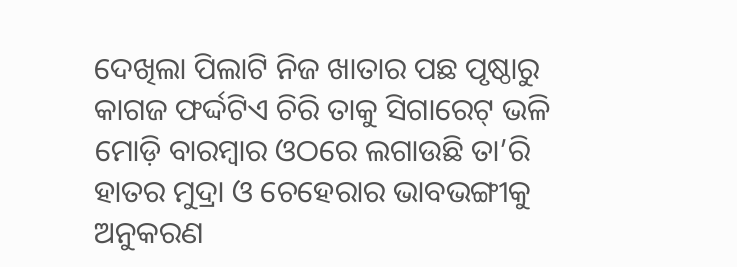ଦେଖିଲା ପିଲାଟି ନିଜ ଖାତାର ପଛ ପୃଷ୍ଠାରୁ କାଗଜ ଫର୍ଦ୍ଦଟିଏ ଚିରି ତାକୁ ସିଗାରେଟ୍ ଭଳି ମୋଡ଼ି ବାରମ୍ବାର ଓଠରେ ଲଗାଉଛି ତା’ରି ହାତର ମୁଦ୍ରା ଓ ଚେହେରାର ଭାବଭଙ୍ଗୀକୁ ଅନୁକରଣ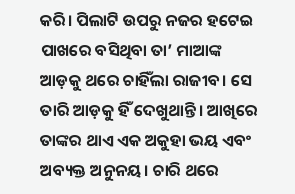କରି। ପିଲାଟି ଉପରୁ ନଜର ହଟେଇ ପାଖରେ ବସିଥିବା ତା’ ମାଆଙ୍କ ଆଡ଼କୁ ଥରେ ଚାହିଁଲା ରାଜୀବ। ସେ ତାରି ଆଡ଼କୁ ହିଁ ଦେଖୁଥାନ୍ତି। ଆଖିରେ ତାଙ୍କର ଥାଏ ଏକ ଅକୁହା ଭୟ ଏବଂ ଅବ୍ୟକ୍ତ ଅନୁନୟ। ଚାରି ଥରେ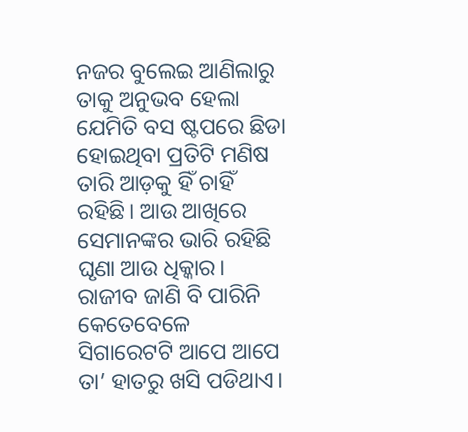ନଜର ବୁଲେଇ ଆଣିଲାରୁ ତାକୁ ଅନୁଭବ ହେଲା ଯେମିତି ବସ ଷ୍ଟପରେ ଛିଡା ହୋଇଥିବା ପ୍ରତିଟି ମଣିଷ ତାରି ଆଡ଼କୁ ହିଁ ଚାହିଁ ରହିଛି। ଆଉ ଆଖିରେ ସେମାନଙ୍କର ଭାରି ରହିଛି ଘୃଣା ଆଉ ଧିକ୍କାର। ରାଜୀବ ଜାଣି ବି ପାରିନି କେତେବେଳେ ସିଗାରେଟଟି ଆପେ ଆପେ ତା’ ହାତରୁ ଖସି ପଡିଥାଏ।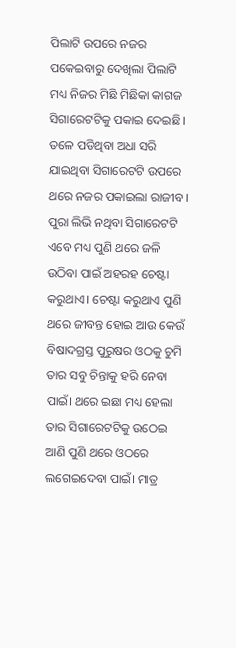ପିଲାଟି ଉପରେ ନଜର ପକେଇବାରୁ ଦେଖିଲା ପିଲାଟି ମଧ୍ୟ ନିଜର ମିଛି ମିଛିକା କାଗଜ ସିଗାରେଟଟିକୁ ପକାଇ ଦେଇଛି।
ତଳେ ପଡିଥିବା ଅଧା ସରି ଯାଇଥିବା ସିଗାରେଟଟି ଉପରେ ଥରେ ନଜର ପକାଇଲା ରାଜୀବ। ପୁରା ଲିଭି ନଥିବା ସିଗାରେଟଟି ଏବେ ମଧ୍ୟ ପୁଣି ଥରେ ଜଳି ଉଠିବା ପାଇଁ ଅହରହ ଚେଷ୍ଟା କରୁଥାଏ। ଚେଷ୍ଟା କରୁଥାଏ ପୁଣି ଥରେ ଜୀବନ୍ତ ହୋଇ ଆଉ କେଉଁ ବିଷାଦଗ୍ରସ୍ତ ପୁରୁଷର ଓଠକୁ ଚୁମି ତାର ସବୁ ଚିନ୍ତାକୁ ହରି ନେବା ପାଇଁ। ଥରେ ଇଛା ମଧ୍ୟ ହେଲା ତାର ସିଗାରେଟଟିକୁ ଉଠେଇ ଆଣି ପୁଣି ଥରେ ଓଠରେ ଲଗେଇଦେବା ପାଇଁ। ମାତ୍ର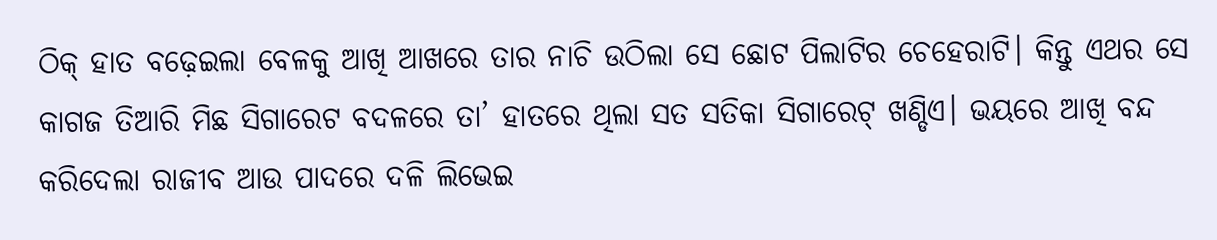ଠିକ୍ ହାତ ବଢ଼େଇଲା ବେଳକୁ ଆଖି ଆଖରେ ତାର ନାଚି ଉଠିଲା ସେ ଛୋଟ ପିଲାଟିର ଚେହେରାଟି। କିନ୍ତୁ ଏଥର ସେ କାଗଜ ତିଆରି ମିଛ ସିଗାରେଟ ବଦଳରେ ତା’ ହାତରେ ଥିଲା ସତ ସତିକା ସିଗାରେଟ୍ ଖଣ୍ଡିଏ। ଭୟରେ ଆଖି ବନ୍ଦ କରିଦେଲା ରାଜୀବ ଆଉ ପାଦରେ ଦଳି ଲିଭେଇ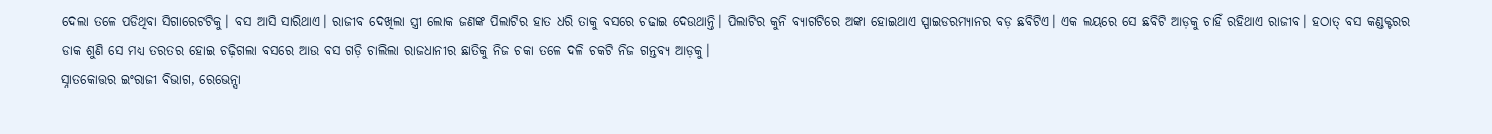ଦେଲା ତଳେ ପଡିଥିବା ସିଗାରେଟଟିକୁ। ବସ ଆସି ସାରିଥାଏ। ରାଜୀବ ଦେଖିଲା ସ୍ତ୍ରୀ ଲୋକ ଜଣଙ୍କ ପିଲାଟିର ହାତ ଧରି ତାକୁ ବସରେ ଚଢାଇ ଦେଉଥାନ୍ତି। ପିଲାଟିର କୁନି ବ୍ୟାଗଟିରେ ଅଙ୍କା ହୋଇଥାଏ ସ୍ପାଇଡରମ୍ୟାନର ବଡ଼ ଛବିଟିଏ। ଏକ ଲୟରେ ସେ ଛବିଟି ଆଡ଼କୁ ଚାହିଁ ରହିଥାଏ ରାଜୀବ। ହଠାତ୍ ବସ କଣ୍ଡକ୍ଟରର ଡାକ ଶୁଣି ସେ ମଧ୍ୟ ତରତର ହୋଇ ଚଢ଼ିଗଲା ବସରେ ଆଉ ବସ ଗଡ଼ି ଚାଲିଲା ରାଜଧାନୀର ଛାତିକୁ ନିଜ ଚକା ତଳେ ଦଳି ଚକଟି ନିଜ ଗନ୍ତବ୍ୟ ଆଡ଼କୁ।
ସ୍ନାତକୋତ୍ତର ଇଂରାଜୀ ବିଭାଗ, ରେଭେନ୍ସା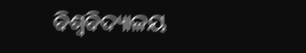ବିଶ୍ଵବିଦ୍ୟାଳୟ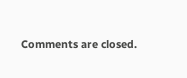Comments are closed.